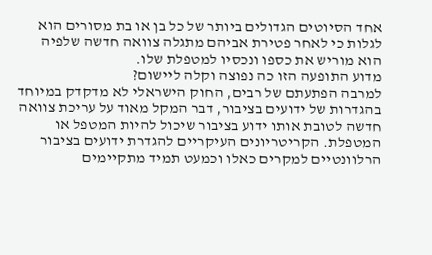אחד הסיוטים הגדולים ביותר של כל בן או בת מסורים הוא לגלות כי לאחר פטירת אביהם מתגלה צוואה חדשה שלפיה הוא מוריש את כספו ונכסיו למטפלת שלו.
מדוע התופעה הזו כה נפוצה וקלה ליישום?
למרבה הפתעתם של רבים, החוק הישראלי לא מדקדק במיוחד בהגדרות של ידועים בציבור, דבר המקל מאוד על עריכת צוואה חדשה לטובת אותו ידוע בציבור שיכול להיות המטפל או המטפלת. הקריטריונים העיקריים להגדרת ידועים בציבור הרלוונטיים למקרים כאלו וכמעט תמיד מתקיימים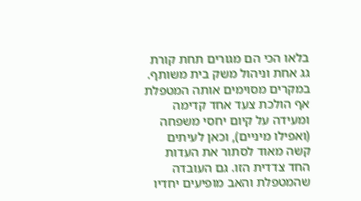בלאו הכי הם מגורים תחת קורת גג אחת וניהול משק בית משותף.
במקרים מסוימים אותה המטפלת אף הולכת צעד אחד קדימה ומעידה על קיום יחסי משפחה (ואפילו מיניים), וכאן לעיתים קשה מאוד לסתור את העדות החד צדדית הזו. גם העובדה שהמטפלת והאב מופיעים יחדיו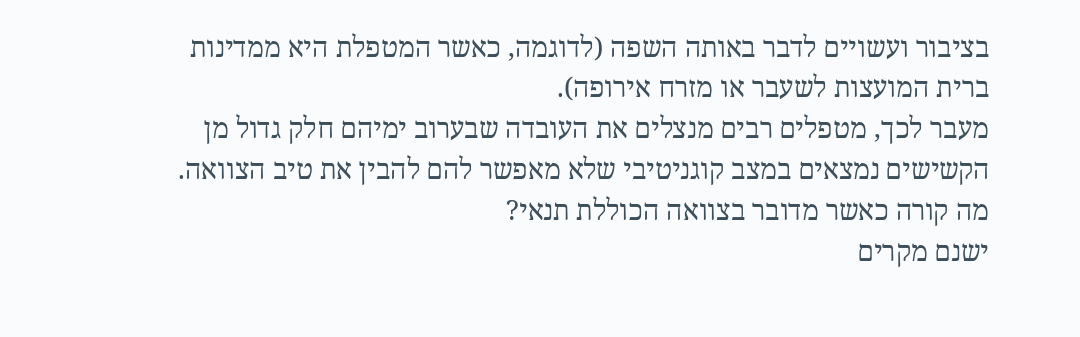בציבור ועשויים לדבר באותה השפה (לדוגמה, כאשר המטפלת היא ממדינות ברית המועצות לשעבר או מזרח אירופה).
מעבר לכך, מטפלים רבים מנצלים את העובדה שבערוב ימיהם חלק גדול מן הקשישים נמצאים במצב קוגניטיבי שלא מאפשר להם להבין את טיב הצוואה.
מה קורה כאשר מדובר בצוואה הכוללת תנאי?
ישנם מקרים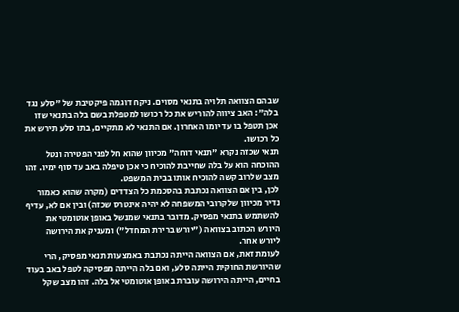שבהם הצוואה תלויה בתנאי מסוים. ניקח דוגמה פיקטיבת של "סלע נגד בלה": האב ציווה להוריש את כל רכושו למטפלת בשם בלה בתנאי שזו אכן תטפל בו עד יומו האחרון. אם התנאי לא מתקיים, בתו סלע תירש את כל רכושו.
תנאי שכזה נקרא "תנאי דוחה" מכיוון שהוא חל לפני הפטירה ונטל ההוכחה הוא על בלה שחייבת להוכיח כי אכן טיפלה באב עד סוף ימיו. זהו מצב שלרוב קשה להוכיח אותו בבית המשפט.
לכן, בין אם הצוואה נכתבת בהסכמת כל הצדדים (מקרה שהוא כאמור נדיר מכיוון שלקרובי המשפחה לא יהיה אינטרס שכזה) ובין אם לא, עדיף להשתמש בתנאי מפסיק. מדובר בתנאי שמנשל באופן אוטומטי את היורש הכתוב בצוואה ("יורש ברירת המחדל") ומעניק את הירושה ליורש אחר.
לעומת זאת, אם הצוואה הייתה נכתבת באמצעות תנאי מפסיק, הרי שהיורשת החוקית הייתה סלע, ואם בלה הייתה מפסיקה לטפל באב בעוד בחיים, הייתה הירושה עוברת באופן אוטומטי אל בלה. זהו מצב שקל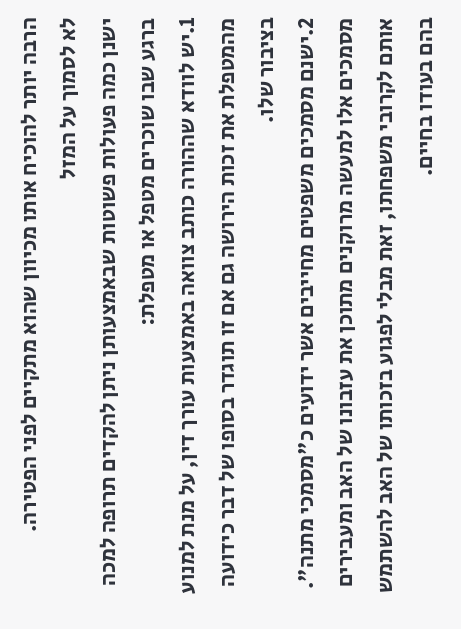הרבה יותר להוכיח אותו מכיוון שהוא מתקיים לפני הפטירה.
לא לסמוך על המזל
ישנן כמה פעולות פשוטות שבאמצעותן ניתן להקדים תרופה למכה ברגע שבו שוכרים מטפל או מטפלת:
1.יש לוודא שההורה כותב צוואה באמצעות עורך דין, על מנת למנוע מהמטפלת את זכות הירושה גם אם זו תוגדר בסופו של דבר כידועה בציבור שלו.
2.ישנם מסמכים משפטים מחייבים אשר ידועים כ"מסמכי מתנה". מסמכים אלו למעשה מרוקנים מתוכן את עזבונו של האב ומעבירים אותם לקרובי משפחתו, זאת מבלי לפגוע בזכותו של האב להשתמש בהם בעודו בחיים.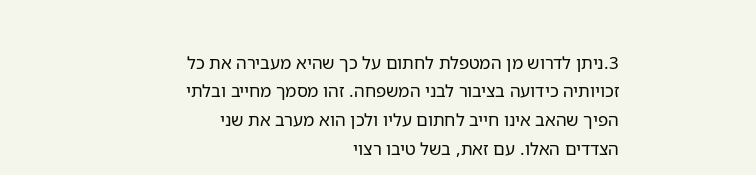3.ניתן לדרוש מן המטפלת לחתום על כך שהיא מעבירה את כל זכויותיה כידועה בציבור לבני המשפחה. זהו מסמך מחייב ובלתי הפיך שהאב אינו חייב לחתום עליו ולכן הוא מערב את שני הצדדים האלו. עם זאת, בשל טיבו רצוי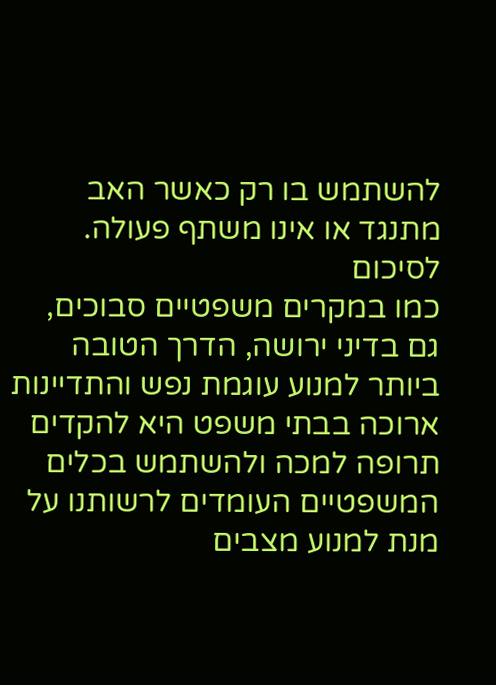להשתמש בו רק כאשר האב מתנגד או אינו משתף פעולה.
לסיכום
כמו במקרים משפטיים סבוכים, גם בדיני ירושה, הדרך הטובה ביותר למנוע עוגמת נפש והתדיינות ארוכה בבתי משפט היא להקדים תרופה למכה ולהשתמש בכלים המשפטיים העומדים לרשותנו על מנת למנוע מצבים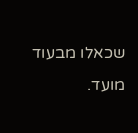שכאלו מבעוד מועד.